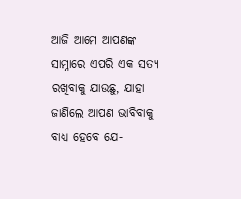ଆଜି ଆମେ ଆପଣଙ୍କ ସାମ୍ନାରେ ଏପରି ଏକ ସତ୍ୟ ରଖିବାକୁ ଯାଉଛୁ, ଯାହା ଜାଣିଲେ ଆପଣ ଭାବିବାକୁ ବାଧ୍ୟ ହେବେ ଯେ-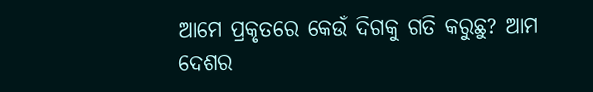ଆମେ ପ୍ରକୃତରେ କେଉଁ ଦିଗକୁ ଗତି କରୁଛୁ? ଆମ ଦେଶର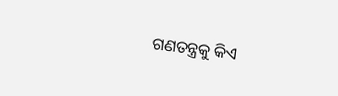ଗଣତନ୍ତ୍ରକୁ କିଏ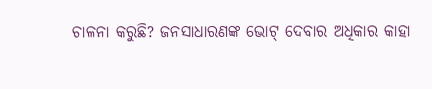ଚାଳନା କରୁଛି? ଜନସାଧାରଣଙ୍କ ଭୋଟ୍ ଦେବାର ଅଧିକାର କାହା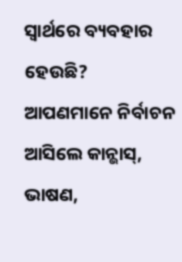ସ୍ୱାର୍ଥରେ ବ୍ୟବହାର ହେଉଛି?
ଆପଣମାନେ ନିର୍ବାଚନ ଆସିଲେ କାନ୍ଭାସ୍, ଭାଷଣ,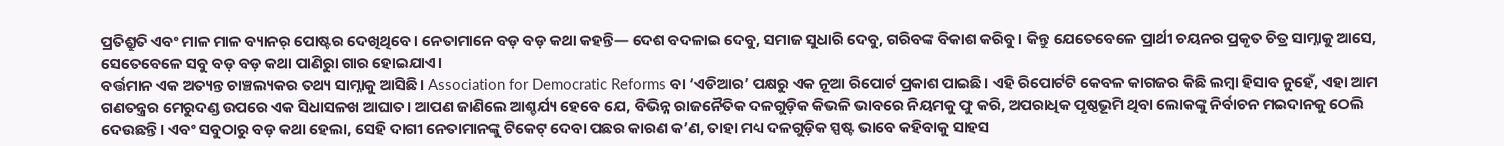ପ୍ରତିଶ୍ରୁତି ଏବଂ ମାଳ ମାଳ ବ୍ୟାନର୍ ପୋଷ୍ଟର ଦେଖିଥିବେ। ନେତାମାନେ ବଡ଼ ବଡ଼ କଥା କହନ୍ତି— ଦେଶ ବଦଳାଇ ଦେବୁ, ସମାଜ ସୁଧାରି ଦେବୁ, ଗରିବଙ୍କ ବିକାଶ କରିବୁ। କିନ୍ତୁ ଯେତେବେଳେ ପ୍ରାର୍ଥୀ ଚୟନର ପ୍ରକୃତ ଚିତ୍ର ସାମ୍ନାକୁ ଆସେ, ସେତେବେଳେ ସବୁ ବଡ଼ ବଡ଼ କଥା ପାଣିରୁା ଗାର ହୋଇଯାଏ।
ବର୍ତ୍ତମାନ ଏକ ଅତ୍ୟନ୍ତ ଚାଞ୍ଚଲ୍ୟକର ତଥ୍ୟ ସାମ୍ନାକୁ ଆସିଛି। Association for Democratic Reforms ବା ‘ଏଡିଆର’ ପକ୍ଷରୁ ଏକ ନୂଆ ରିପୋର୍ଟ ପ୍ରକାଶ ପାଇଛି। ଏହି ରିପୋର୍ଟଟି କେବଳ କାଗଜର କିଛି ଲମ୍ବା ହିସାବ ନୁହେଁ, ଏହା ଆମ ଗଣତନ୍ତ୍ରର ମେରୁଦଣ୍ଡ ଉପରେ ଏକ ସିଧାସଳଖ ଆଘାତ। ଆପଣ ଜାଣିଲେ ଆଶ୍ଚର୍ଯ୍ୟ ହେବେ ଯେ, ବିଭିନ୍ନ ରାଜନୈତିକ ଦଳଗୁଡ଼ିକ କିଭଳି ଭାବରେ ନିୟମକୁ ଫୁ କରି, ଅପରାଧିକ ପୃଷ୍ଠଭୂମି ଥିବା ଲୋକଙ୍କୁ ନିର୍ବାଚନ ମଇଦାନକୁ ଠେଲି ଦେଉଛନ୍ତି। ଏବଂ ସବୁଠାରୁ ବଡ଼ କଥା ହେଲା, ସେହି ଦାଗୀ ନେତାମାନଙ୍କୁ ଟିକେଟ୍ ଦେବା ପଛର କାରଣ କ’ଣ, ତାହା ମଧ୍ୟ ଦଳଗୁଡ଼ିକ ସ୍ପଷ୍ଟ ଭାବେ କହିବାକୁ ସାହସ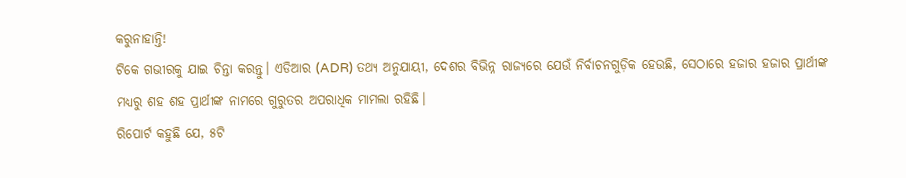କରୁନାହାନ୍ତି!
ଟିକେ ଗଭୀରକୁ ଯାଇ ଚିନ୍ତା କରନ୍ତୁ। ଏଡିଆର (ADR) ତଥ୍ୟ ଅନୁଯାୟୀ, ଦେଶର ବିଭିନ୍ନ ରାଜ୍ୟରେ ଯେଉଁ ନିର୍ବାଚନଗୁଡ଼ିକ ହେଉଛି, ସେଠାରେ ହଜାର ହଜାର ପ୍ରାର୍ଥୀଙ୍କ ମଧ୍ୟରୁ ଶହ ଶହ ପ୍ରାର୍ଥୀଙ୍କ ନାମରେ ଗୁରୁତର ଅପରାଧିକ ମାମଲା ରହିଛି।
ରିପୋର୍ଟ କହୁଛି ଯେ, ୫ଟି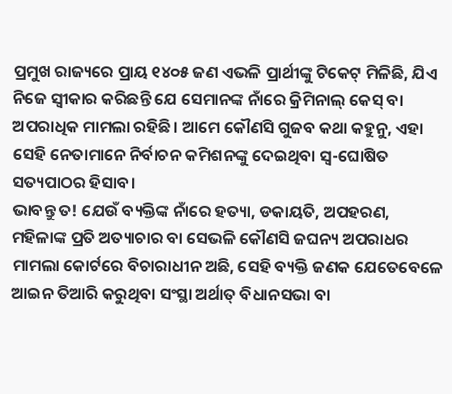ପ୍ରମୁଖ ରାଜ୍ୟରେ ପ୍ରାୟ ୧୪୦୫ ଜଣ ଏଭଳି ପ୍ରାର୍ଥୀଙ୍କୁ ଟିକେଟ୍ ମିଳିଛି, ଯିଏ ନିଜେ ସ୍ୱୀକାର କରିଛନ୍ତି ଯେ ସେମାନଙ୍କ ନାଁରେ କ୍ରିମିନାଲ୍ କେସ୍ ବା ଅପରାଧିକ ମାମଲା ରହିଛି। ଆମେ କୌଣସି ଗୁଜବ କଥା କହୁନୁ, ଏହା ସେହି ନେତାମାନେ ନିର୍ବାଚନ କମିଶନଙ୍କୁ ଦେଇଥିବା ସ୍ୱ-ଘୋଷିତ ସତ୍ୟପାଠର ହିସାବ।
ଭାବନ୍ତୁ ତ! ଯେଉଁ ବ୍ୟକ୍ତିଙ୍କ ନାଁରେ ହତ୍ୟା, ଡକାୟତି, ଅପହରଣ, ମହିଳାଙ୍କ ପ୍ରତି ଅତ୍ୟାଚାର ବା ସେଭଳି କୌଣସି ଜଘନ୍ୟ ଅପରାଧର ମାମଲା କୋର୍ଟରେ ବିଚାରାଧୀନ ଅଛି, ସେହି ବ୍ୟକ୍ତି ଜଣକ ଯେତେବେଳେ ଆଇନ ତିଆରି କରୁଥିବା ସଂସ୍ଥା ଅର୍ଥାତ୍ ବିଧାନସଭା ବା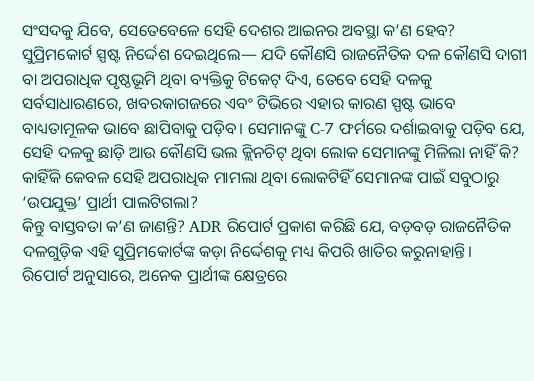ସଂସଦକୁ ଯିବେ, ସେତେବେଳେ ସେହି ଦେଶର ଆଇନର ଅବସ୍ଥା କ’ଣ ହେବ?
ସୁପ୍ରିମକୋର୍ଟ ସ୍ପଷ୍ଟ ନିର୍ଦ୍ଦେଶ ଦେଇଥିଲେ— ଯଦି କୌଣସି ରାଜନୈତିକ ଦଳ କୌଣସି ଦାଗୀ ବା ଅପରାଧିକ ପୃଷ୍ଠଭୂମି ଥିବା ବ୍ୟକ୍ତିକୁ ଟିକେଟ୍ ଦିଏ, ତେବେ ସେହି ଦଳକୁ ସର୍ବସାଧାରଣରେ, ଖବରକାଗଜରେ ଏବଂ ଟିଭିରେ ଏହାର କାରଣ ସ୍ପଷ୍ଟ ଭାବେ ବାଧ୍ୟତାମୂଳକ ଭାବେ ଛାପିବାକୁ ପଡ଼ିବ। ସେମାନଙ୍କୁ C-7 ଫର୍ମରେ ଦର୍ଶାଇବାକୁ ପଡ଼ିବ ଯେ, ସେହି ଦଳକୁ ଛାଡ଼ି ଆଉ କୌଣସି ଭଲ କ୍ଲିନଚିଟ୍ ଥିବା ଲୋକ ସେମାନଙ୍କୁ ମିଳିଲା ନାହିଁ କି? କାହିଁକି କେବଳ ସେହି ଅପରାଧିକ ମାମଲା ଥିବା ଲୋକଟିହିଁ ସେମାନଙ୍କ ପାଇଁ ସବୁଠାରୁ ‘ଉପଯୁକ୍ତ’ ପ୍ରାର୍ଥୀ ପାଲଟିଗଲା?
କିନ୍ତୁ ବାସ୍ତବତା କ’ଣ ଜାଣନ୍ତି? ADR ରିପୋର୍ଟ ପ୍ରକାଶ କରିଛି ଯେ, ବଡ଼ବଡ଼ ରାଜନୈତିକ ଦଳଗୁଡ଼ିକ ଏହି ସୁପ୍ରିମକୋର୍ଟଙ୍କ କଡ଼ା ନିର୍ଦ୍ଦେଶକୁ ମଧ୍ୟ କିପରି ଖାତିର କରୁନାହାନ୍ତି।
ରିପୋର୍ଟ ଅନୁସାରେ, ଅନେକ ପ୍ରାର୍ଥୀଙ୍କ କ୍ଷେତ୍ରରେ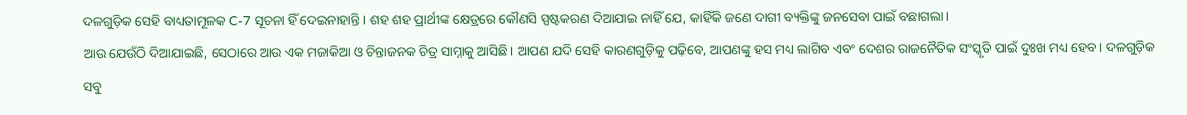ଦଳଗୁଡ଼ିକ ସେହି ବାଧ୍ୟତାମୂଳକ C-7 ସୂଚନା ହିଁ ଦେଇନାହାନ୍ତି। ଶହ ଶହ ପ୍ରାର୍ଥୀଙ୍କ କ୍ଷେତ୍ରରେ କୌଣସି ସ୍ପଷ୍ଟକରଣ ଦିଆଯାଇ ନାହିଁ ଯେ, କାହିଁକି ଜଣେ ଦାଗୀ ବ୍ୟକ୍ତିଙ୍କୁ ଜନସେବା ପାଇଁ ବଛାଗଲା।
ଆଉ ଯେଉଁଠି ଦିଆଯାଇଛି, ସେଠାରେ ଆଉ ଏକ ମଜାକିଆ ଓ ଚିନ୍ତାଜନକ ଚିତ୍ର ସାମ୍ନାକୁ ଆସିଛି। ଆପଣ ଯଦି ସେହି କାରଣଗୁଡ଼ିକୁ ପଢ଼ିବେ, ଆପଣଙ୍କୁ ହସ ମଧ୍ୟ ଲାଗିବ ଏବଂ ଦେଶର ରାଜନୈତିକ ସଂସ୍କୃତି ପାଇଁ ଦୁଃଖ ମଧ୍ୟ ହେବ। ଦଳଗୁଡ଼ିକ ସବୁ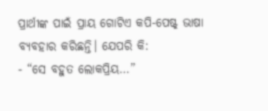ପ୍ରାର୍ଥୀଙ୍କ ପାଇଁ ପ୍ରାୟ ଗୋଟିଏ କପି-ପେଷ୍ଟ୍ ଭାଷା ବ୍ୟବହାର କରିଛନ୍ତି। ଯେପରି କି:
- “ସେ ବହୁତ ଲୋକପ୍ରିୟ…”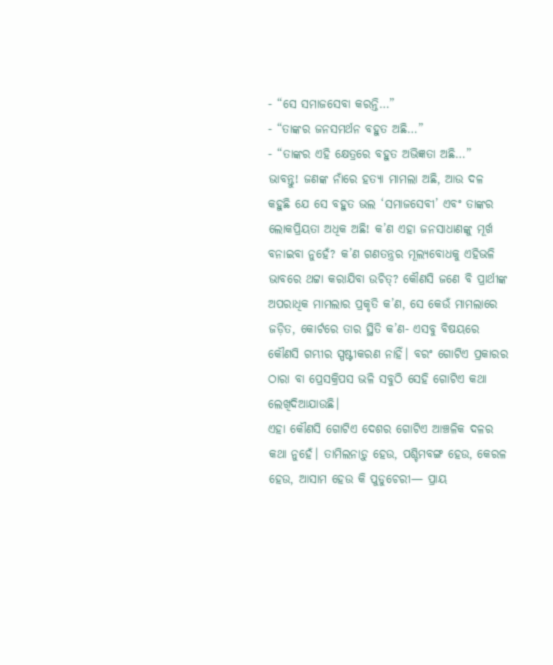- “ସେ ସମାଜସେବା କରନ୍ତି…”
- “ତାଙ୍କର ଜନସମର୍ଥନ ବହୁତ ଅଛି…”
- “ତାଙ୍କର ଏହି କ୍ଷେତ୍ରରେ ବହୁତ ଅଭିଜ୍ଞତା ଅଛି…”
ଭାବନ୍ତୁ! ଜଣଙ୍କ ନାଁରେ ହତ୍ୟା ମାମଲା ଅଛି, ଆଉ ଦଳ କହୁଛି ଯେ ସେ ବହୁତ ଭଲ ‘ସମାଜସେବୀ’ ଏବଂ ତାଙ୍କର ଲୋକପ୍ରିୟତା ଅଧିକ ଅଛି! କ’ଣ ଏହା ଜନସାଧାଣଙ୍କୁ ମୂର୍ଖ ବନାଇବା ନୁହେଁ? କ’ଣ ଗଣତନ୍ତ୍ରର ମୂଲ୍ୟବୋଧକୁ ଏହିଭଳି ଭାବରେ ଥଟ୍ଟା କରାଯିବା ଉଚିତ୍? କୌଣସି ଜଣେ ବି ପ୍ରାର୍ଥୀଙ୍କ ଅପରାଧିକ ମାମଲାର ପ୍ରକୃତି କ’ଣ, ସେ କେଉଁ ମାମଲାରେ ଜଡ଼ିତ, କୋର୍ଟରେ ତାର ସ୍ଥିତି କ’ଣ- ଏସବୁ ବିଷୟରେ କୌଣସି ଗମ୍ଭୀର ସ୍ପଷ୍ଟୀକରଣ ନାହିଁ। ବରଂ ଗୋଟିଏ ପ୍ରକାରର ଠାରା ବା ପ୍ରେସକ୍ରିପସ ଭଳି ସବୁଠି ସେହି ଗୋଟିଏ କଥା ଲେଖିଦିଆଯାଉଛି।
ଏହା କୌଣସି ଗୋଟିଏ ଦେଶର ଗୋଟିଏ ଆଞ୍ଚଳିକ ଦଳର କଥା ନୁହେଁ। ତାମିଲନାଡ଼ୁ ହେଉ, ପଶ୍ଚିମବଙ୍ଗ ହେଉ, କେରଳ ହେଉ, ଆସାମ ହେଉ କି ପୁଡୁଚେରୀ— ପ୍ରାୟ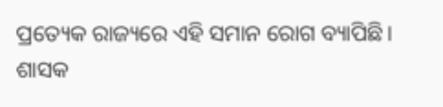ପ୍ରତ୍ୟେକ ରାଜ୍ୟରେ ଏହି ସମାନ ରୋଗ ବ୍ୟାପିଛି। ଶାସକ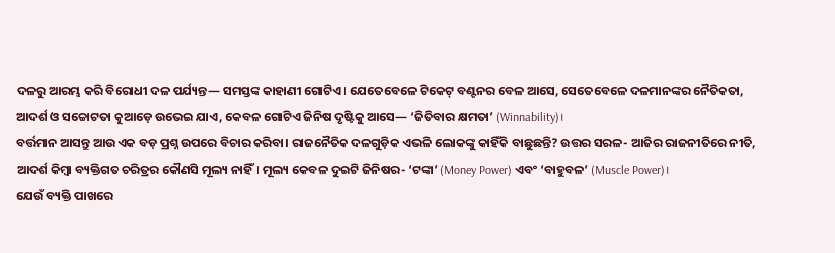ଦଳରୁ ଆରମ୍ଭ କରି ବିରୋଧୀ ଦଳ ପର୍ଯ୍ୟନ୍ତ— ସମସ୍ତଙ୍କ କାହାଣୀ ଗୋଟିଏ। ଯେତେବେଳେ ଟିକେଟ୍ ବଣ୍ଟନର ବେଳ ଆସେ, ସେତେବେଳେ ଦଳମାନଙ୍କର ନୈତିକତା, ଆଦର୍ଶ ଓ ସଚ୍ଚୋଟତା କୁଆଡ଼େ ଉଭେଇ ଯାଏ, କେବଳ ଗୋଟିଏ ଜିନିଷ ଦୃଷ୍ଟିକୁ ଆସେ— ‘ଜିତିବାର କ୍ଷମତା’ (Winnability)।
ବର୍ତ୍ତମାନ ଆସନ୍ତୁ ଆଉ ଏକ ବଡ଼ ପ୍ରଶ୍ନ ଉପରେ ବିଚାର କରିବା। ରାଜନୈତିକ ଦଳଗୁଡ଼ିକ ଏଭଳି ଲୋକଙ୍କୁ କାହିଁକି ବାଛୁଛନ୍ତି? ଉତ୍ତର ସରଳ- ଆଜିର ରାଜନୀତିରେ ନୀତି, ଆଦର୍ଶ କିମ୍ବା ବ୍ୟକ୍ତିଗତ ଚରିତ୍ରର କୌଣସି ମୂଲ୍ୟ ନାହିଁ। ମୂଲ୍ୟ କେବଳ ଦୁଇଟି ଜିନିଷର- ‘ଟଙ୍କା’ (Money Power) ଏବଂ ‘ବାହୁବଳ’ (Muscle Power)।
ଯେଉଁ ବ୍ୟକ୍ତି ପାଖରେ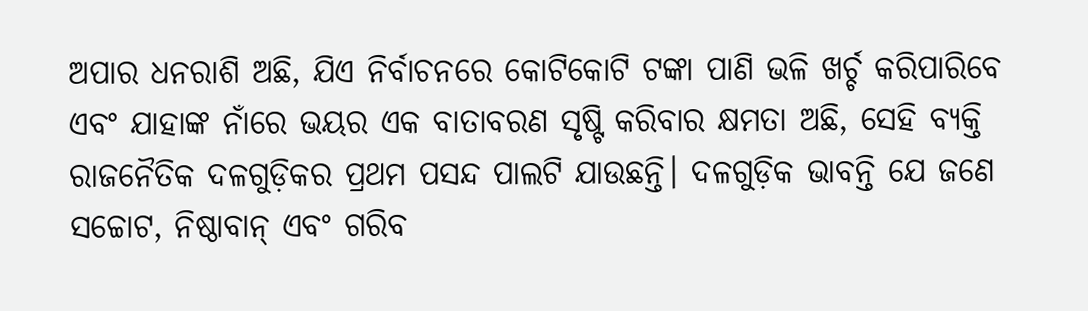ଅପାର ଧନରାଶି ଅଛି, ଯିଏ ନିର୍ବାଚନରେ କୋଟିକୋଟି ଟଙ୍କା ପାଣି ଭଳି ଖର୍ଚ୍ଚ କରିପାରିବେ ଏବଂ ଯାହାଙ୍କ ନାଁରେ ଭୟର ଏକ ବାତାବରଣ ସୃଷ୍ଟି କରିବାର କ୍ଷମତା ଅଛି, ସେହି ବ୍ୟକ୍ତି ରାଜନୈତିକ ଦଳଗୁଡ଼ିକର ପ୍ରଥମ ପସନ୍ଦ ପାଲଟି ଯାଉଛନ୍ତି। ଦଳଗୁଡ଼ିକ ଭାବନ୍ତି ଯେ ଜଣେ ସଚ୍ଚୋଟ, ନିଷ୍ଠାବାନ୍ ଏବଂ ଗରିବ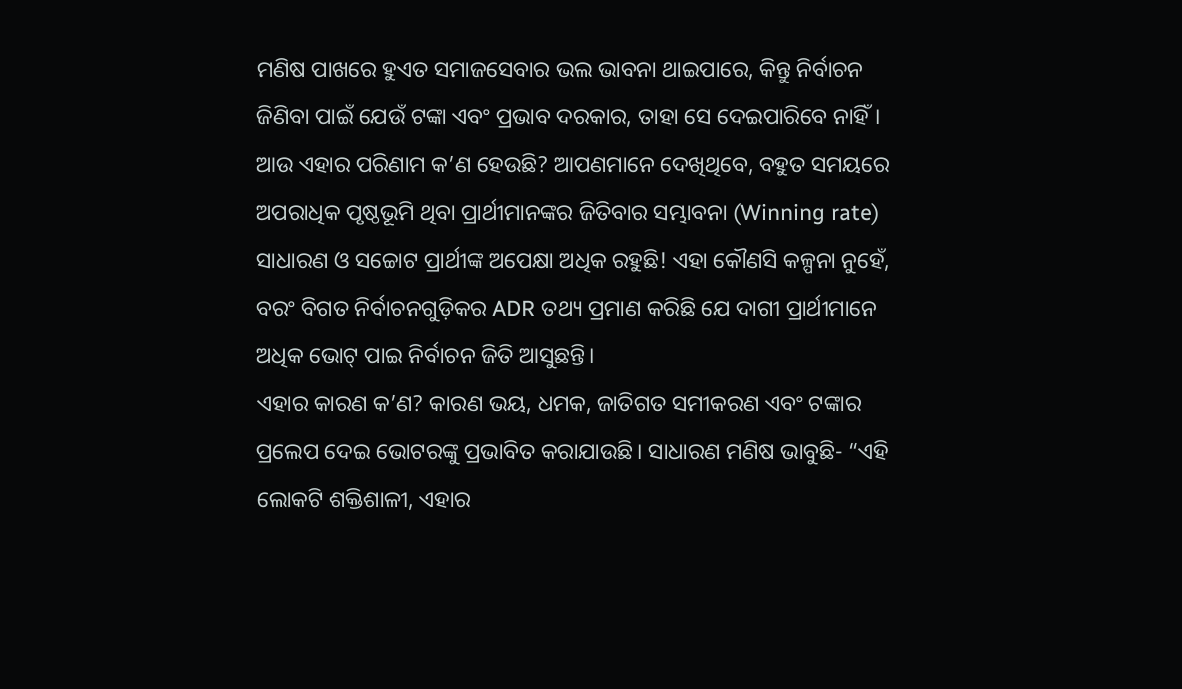ମଣିଷ ପାଖରେ ହୁଏତ ସମାଜସେବାର ଭଲ ଭାବନା ଥାଇପାରେ, କିନ୍ତୁ ନିର୍ବାଚନ ଜିଣିବା ପାଇଁ ଯେଉଁ ଟଙ୍କା ଏବଂ ପ୍ରଭାବ ଦରକାର, ତାହା ସେ ଦେଇପାରିବେ ନାହିଁ।
ଆଉ ଏହାର ପରିଣାମ କ’ଣ ହେଉଛି? ଆପଣମାନେ ଦେଖିଥିବେ, ବହୁତ ସମୟରେ ଅପରାଧିକ ପୃଷ୍ଠଭୂମି ଥିବା ପ୍ରାର୍ଥୀମାନଙ୍କର ଜିତିବାର ସମ୍ଭାବନା (Winning rate) ସାଧାରଣ ଓ ସଚ୍ଚୋଟ ପ୍ରାର୍ଥୀଙ୍କ ଅପେକ୍ଷା ଅଧିକ ରହୁଛି! ଏହା କୌଣସି କଳ୍ପନା ନୁହେଁ, ବରଂ ବିଗତ ନିର୍ବାଚନଗୁଡ଼ିକର ADR ତଥ୍ୟ ପ୍ରମାଣ କରିଛି ଯେ ଦାଗୀ ପ୍ରାର୍ଥୀମାନେ ଅଧିକ ଭୋଟ୍ ପାଇ ନିର୍ବାଚନ ଜିତି ଆସୁଛନ୍ତି।
ଏହାର କାରଣ କ’ଣ? କାରଣ ଭୟ, ଧମକ, ଜାତିଗତ ସମୀକରଣ ଏବଂ ଟଙ୍କାର ପ୍ରଲେପ ଦେଇ ଭୋଟରଙ୍କୁ ପ୍ରଭାବିତ କରାଯାଉଛି। ସାଧାରଣ ମଣିଷ ଭାବୁଛି- “ଏହି ଲୋକଟି ଶକ୍ତିଶାଳୀ, ଏହାର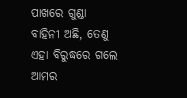ପାଖରେ ଗୁଣ୍ଡା ବାହିନୀ ଅଛି, ତେଣୁ ଏହା ବିରୁଦ୍ଧରେ ଗଲେ ଆମର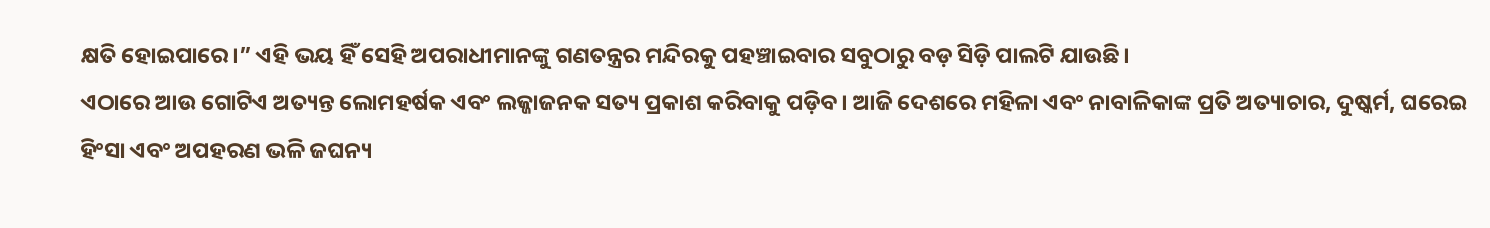କ୍ଷତି ହୋଇପାରେ।” ଏହି ଭୟ ହିଁ ସେହି ଅପରାଧୀମାନଙ୍କୁ ଗଣତନ୍ତ୍ରର ମନ୍ଦିରକୁ ପହଞ୍ଚାଇବାର ସବୁଠାରୁ ବଡ଼ ସିଡ଼ି ପାଲଟି ଯାଉଛି।
ଏଠାରେ ଆଉ ଗୋଟିଏ ଅତ୍ୟନ୍ତ ଲୋମହର୍ଷକ ଏବଂ ଲଜ୍ଜାଜନକ ସତ୍ୟ ପ୍ରକାଶ କରିବାକୁ ପଡ଼ିବ। ଆଜି ଦେଶରେ ମହିଳା ଏବଂ ନାବାଳିକାଙ୍କ ପ୍ରତି ଅତ୍ୟାଚାର, ଦୁଷ୍କର୍ମ, ଘରେଇ ହିଂସା ଏବଂ ଅପହରଣ ଭଳି ଜଘନ୍ୟ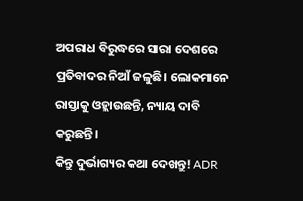ଅପରାଧ ବିରୁଦ୍ଧରେ ସାରା ଦେଶରେ ପ୍ରତିବାଦର ନିଆଁ ଜଳୁଛି। ଲୋକମାନେ ରାସ୍ତାକୁ ଓହ୍ଲାଉଛନ୍ତି, ନ୍ୟାୟ ଦାବି କରୁଛନ୍ତି।
କିନ୍ତୁ ଦୁର୍ଭାଗ୍ୟର କଥା ଦେଖନ୍ତୁ! ADR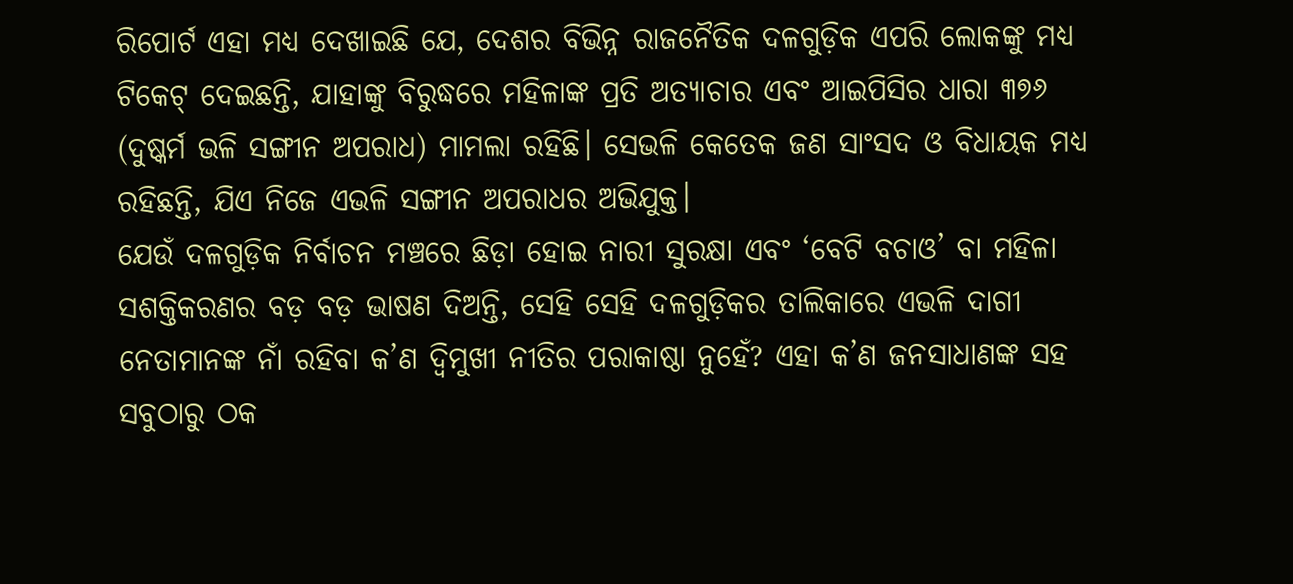ରିପୋର୍ଟ ଏହା ମଧ୍ୟ ଦେଖାଇଛି ଯେ, ଦେଶର ବିଭିନ୍ନ ରାଜନୈତିକ ଦଳଗୁଡ଼ିକ ଏପରି ଲୋକଙ୍କୁ ମଧ୍ୟ ଟିକେଟ୍ ଦେଇଛନ୍ତି, ଯାହାଙ୍କୁ ବିରୁଦ୍ଧରେ ମହିଳାଙ୍କ ପ୍ରତି ଅତ୍ୟାଚାର ଏବଂ ଆଇପିସିର ଧାରା ୩୭୬ (ଦୁଷ୍କର୍ମ ଭଳି ସଙ୍ଗୀନ ଅପରାଧ) ମାମଲା ରହିଛି। ସେଭଳି କେତେକ ଜଣ ସାଂସଦ ଓ ବିଧାୟକ ମଧ୍ୟ ରହିଛନ୍ତି, ଯିଏ ନିଜେ ଏଭଳି ସଙ୍ଗୀନ ଅପରାଧର ଅଭିଯୁକ୍ତ।
ଯେଉଁ ଦଳଗୁଡ଼ିକ ନିର୍ବାଚନ ମଞ୍ଚରେ ଛିଡ଼ା ହୋଇ ନାରୀ ସୁରକ୍ଷା ଏବଂ ‘ବେଟି ବଚାଓ’ ବା ମହିଳା ସଶକ୍ତିକରଣର ବଡ଼ ବଡ଼ ଭାଷଣ ଦିଅନ୍ତି, ସେହି ସେହି ଦଳଗୁଡ଼ିକର ତାଲିକାରେ ଏଭଳି ଦାଗୀ ନେତାମାନଙ୍କ ନାଁ ରହିବା କ’ଣ ଦ୍ୱିମୁଖୀ ନୀତିର ପରାକାଷ୍ଠା ନୁହେଁ? ଏହା କ’ଣ ଜନସାଧାଣଙ୍କ ସହ ସବୁଠାରୁ ଠକ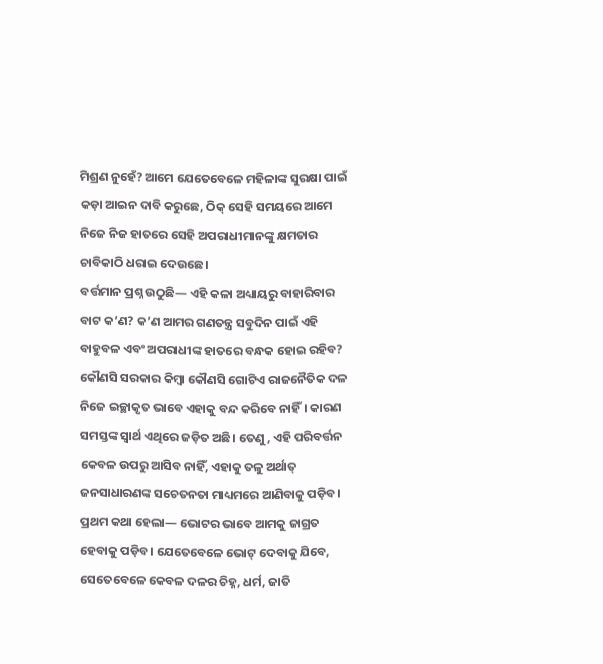ମିଶ୍ରଣ ନୁହେଁ? ଆମେ ଯେତେବେଳେ ମହିଳାଙ୍କ ସୁରକ୍ଷା ପାଇଁ କଡ଼ା ଆଇନ ଦାବି କରୁଛେ, ଠିକ୍ ସେହି ସମୟରେ ଆମେ ନିଜେ ନିଜ ହାତରେ ସେହି ଅପରାଧୀମାନଙ୍କୁ କ୍ଷମତାର ଚାବିକାଠି ଧରାଇ ଦେଉଛେ।
ବର୍ତ୍ତମାନ ପ୍ରଶ୍ନ ଉଠୁଛି— ଏହି କଳା ଅଧ୍ୟାୟରୁ ବାହାରିବାର ବାଟ କ’ଣ? କ’ଣ ଆମର ଗଣତନ୍ତ୍ର ସବୁଦିନ ପାଇଁ ଏହି ବାହୁବଳ ଏବଂ ଅପରାଧୀଙ୍କ ହାତରେ ବନ୍ଧକ ହୋଇ ରହିବ?
କୌଣସି ସରକାର କିମ୍ବା କୌଣସି ଗୋଟିଏ ରାଜନୈତିକ ଦଳ ନିଜେ ଇଚ୍ଛାକୃତ ଭାବେ ଏହାକୁ ବନ୍ଦ କରିବେ ନାହିଁ। କାରଣ ସମସ୍ତଙ୍କ ସ୍ୱାର୍ଥ ଏଥିରେ ଜଡ଼ିତ ଅଛି। ତେଣୁ, ଏହି ପରିବର୍ତ୍ତନ କେବଳ ଉପରୁ ଆସିବ ନାହିଁ, ଏହାକୁ ତଳୁ ଅର୍ଥାତ୍ ଜନସାଧାରଣଙ୍କ ସଚେତନତା ମାଧ୍ୟମରେ ଆଣିବାକୁ ପଡ଼ିବ।
ପ୍ରଥମ କଥା ହେଲା— ଭୋଟର ଭାବେ ଆମକୁ ଜାଗ୍ରତ ହେବାକୁ ପଡ଼ିବ। ଯେତେବେଳେ ଭୋଟ୍ ଦେବାକୁ ଯିବେ, ସେତେବେଳେ କେବଳ ଦଳର ଚିହ୍ନ, ଧର୍ମ, ଜାତି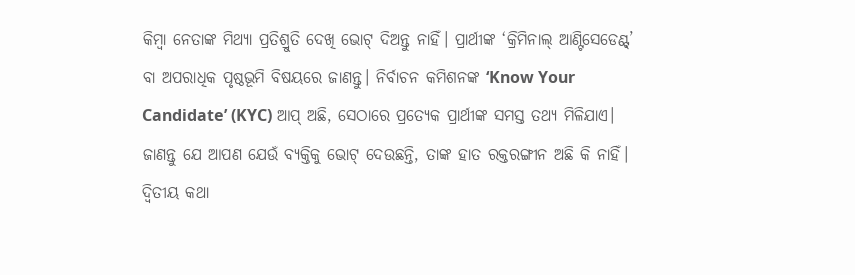କିମ୍ବା ନେତାଙ୍କ ମିଥ୍ୟା ପ୍ରତିଶ୍ରୁତି ଦେଖି ଭୋଟ୍ ଦିଅନ୍ତୁ ନାହିଁ। ପ୍ରାର୍ଥୀଙ୍କ ‘କ୍ରିମିନାଲ୍ ଆଣ୍ଟିସେଡେଣ୍ଟ୍’ ବା ଅପରାଧିକ ପୃଷ୍ଠଭୂମି ବିଷୟରେ ଜାଣନ୍ତୁ। ନିର୍ବାଚନ କମିଶନଙ୍କ ‘Know Your Candidate’ (KYC) ଆପ୍ ଅଛି, ସେଠାରେ ପ୍ରତ୍ୟେକ ପ୍ରାର୍ଥୀଙ୍କ ସମସ୍ତ ତଥ୍ୟ ମିଳିଯାଏ। ଜାଣନ୍ତୁ ଯେ ଆପଣ ଯେଉଁ ବ୍ୟକ୍ତିକୁ ଭୋଟ୍ ଦେଉଛନ୍ତି, ତାଙ୍କ ହାତ ରକ୍ତରଙ୍ଗୀନ ଅଛି କି ନାହିଁ।
ଦ୍ୱିତୀୟ କଥା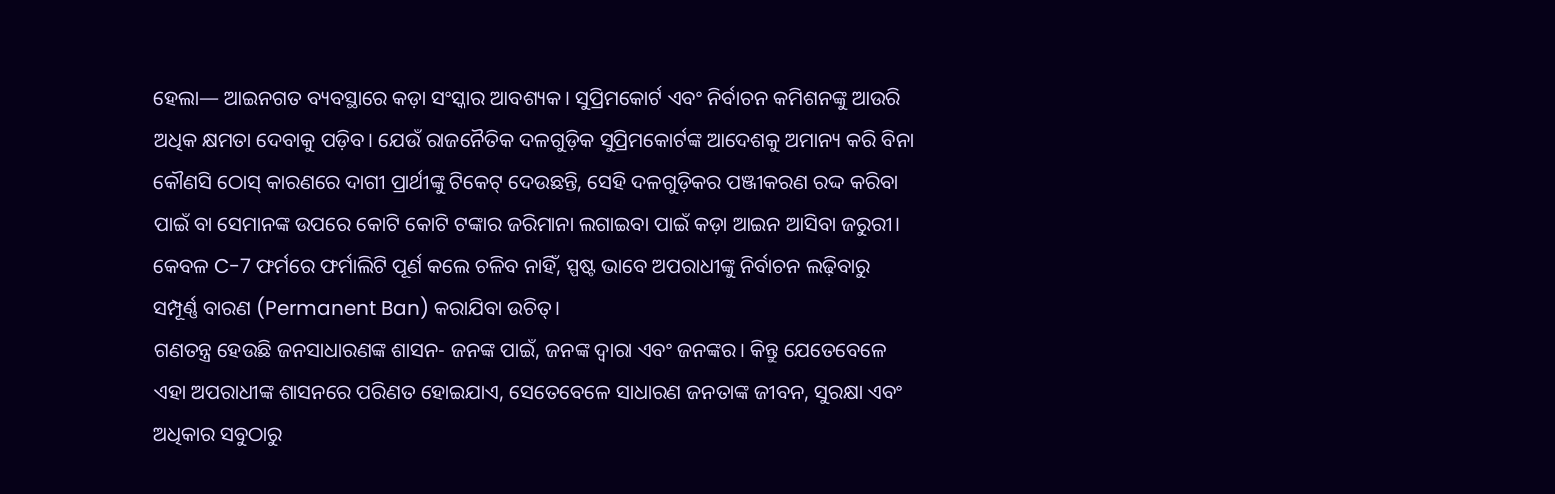ହେଲା— ଆଇନଗତ ବ୍ୟବସ୍ଥାରେ କଡ଼ା ସଂସ୍କାର ଆବଶ୍ୟକ। ସୁପ୍ରିମକୋର୍ଟ ଏବଂ ନିର୍ବାଚନ କମିଶନଙ୍କୁ ଆଉରି ଅଧିକ କ୍ଷମତା ଦେବାକୁ ପଡ଼ିବ। ଯେଉଁ ରାଜନୈତିକ ଦଳଗୁଡ଼ିକ ସୁପ୍ରିମକୋର୍ଟଙ୍କ ଆଦେଶକୁ ଅମାନ୍ୟ କରି ବିନା କୌଣସି ଠୋସ୍ କାରଣରେ ଦାଗୀ ପ୍ରାର୍ଥୀଙ୍କୁ ଟିକେଟ୍ ଦେଉଛନ୍ତି, ସେହି ଦଳଗୁଡ଼ିକର ପଞ୍ଜୀକରଣ ରଦ୍ଦ କରିବା ପାଇଁ ବା ସେମାନଙ୍କ ଉପରେ କୋଟି କୋଟି ଟଙ୍କାର ଜରିମାନା ଲଗାଇବା ପାଇଁ କଡ଼ା ଆଇନ ଆସିବା ଜରୁରୀ। କେବଳ C-7 ଫର୍ମରେ ଫର୍ମାଲିଟି ପୂର୍ଣ କଲେ ଚଳିବ ନାହିଁ, ସ୍ପଷ୍ଟ ଭାବେ ଅପରାଧୀଙ୍କୁ ନିର୍ବାଚନ ଲଢ଼ିବାରୁ ସମ୍ପୂର୍ଣ୍ଣ ବାରଣ (Permanent Ban) କରାଯିବା ଉଚିତ୍।
ଗଣତନ୍ତ୍ର ହେଉଛି ଜନସାଧାରଣଙ୍କ ଶାସନ- ଜନଙ୍କ ପାଇଁ, ଜନଙ୍କ ଦ୍ୱାରା ଏବଂ ଜନଙ୍କର। କିନ୍ତୁ ଯେତେବେଳେ ଏହା ଅପରାଧୀଙ୍କ ଶାସନରେ ପରିଣତ ହୋଇଯାଏ, ସେତେବେଳେ ସାଧାରଣ ଜନତାଙ୍କ ଜୀବନ, ସୁରକ୍ଷା ଏବଂ ଅଧିକାର ସବୁଠାରୁ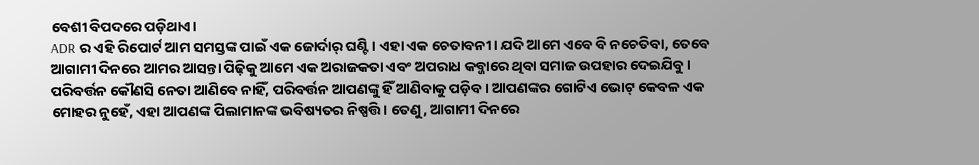ବେଶୀ ବିପଦରେ ପଡ଼ିଥାଏ।
ADR ର ଏହି ରିପୋର୍ଟ ଆମ ସମସ୍ତଙ୍କ ପାଇଁ ଏକ ଜୋର୍ଦାର୍ ଘଣ୍ଟି। ଏହା ଏକ ଚେତାବନୀ। ଯଦି ଆମେ ଏବେ ବି ନଚେତିବା, ତେବେ ଆଗାମୀ ଦିନରେ ଆମର ଆସନ୍ତା ପିଢ଼ିକୁ ଆମେ ଏକ ଅରାଜକତା ଏବଂ ଅପରାଧ କବ୍ଜାରେ ଥିବା ସମାଜ ଉପହାର ଦେଇଯିବୁ।
ପରିବର୍ତ୍ତନ କୌଣସି ନେତା ଆଣିବେ ନାହିଁ, ପରିବର୍ତ୍ତନ ଆପଣଙ୍କୁ ହିଁ ଆଣିବାକୁ ପଡ଼ିବ। ଆପଣଙ୍କର ଗୋଟିଏ ଭୋଟ୍ କେବଳ ଏକ ମୋହର ନୁହେଁ, ଏହା ଆପଣଙ୍କ ପିଲାମାନଙ୍କ ଭବିଷ୍ୟତର ନିଷ୍ପତ୍ତି। ତେଣୁ, ଆଗାମୀ ଦିନରେ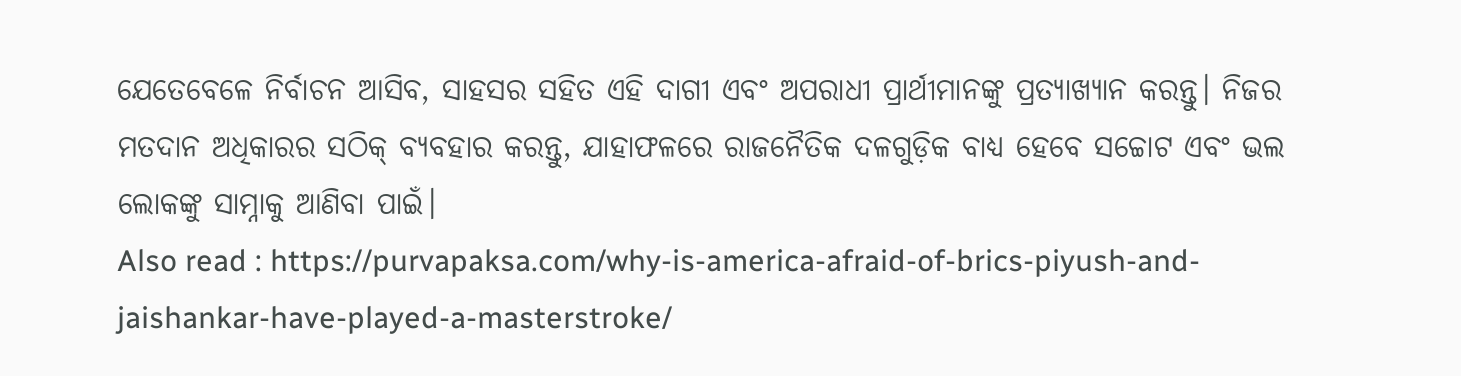ଯେତେବେଳେ ନିର୍ବାଚନ ଆସିବ, ସାହସର ସହିତ ଏହି ଦାଗୀ ଏବଂ ଅପରାଧୀ ପ୍ରାର୍ଥୀମାନଙ୍କୁ ପ୍ରତ୍ୟାଖ୍ୟାନ କରନ୍ତୁ। ନିଜର ମତଦାନ ଅଧିକାରର ସଠିକ୍ ବ୍ୟବହାର କରନ୍ତୁ, ଯାହାଫଳରେ ରାଜନୈତିକ ଦଳଗୁଡ଼ିକ ବାଧ୍ୟ ହେବେ ସଚ୍ଚୋଟ ଏବଂ ଭଲ ଲୋକଙ୍କୁ ସାମ୍ନାକୁ ଆଣିବା ପାଇଁ।
Also read : https://purvapaksa.com/why-is-america-afraid-of-brics-piyush-and-jaishankar-have-played-a-masterstroke/